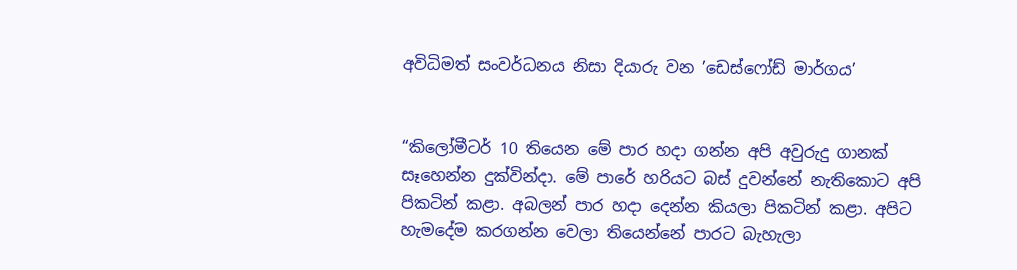අවිධිමත් සංවර්ධනය නිසා දියාරු වන ’ඩෙස්ෆෝඩ් මාර්ගය’


“කිලෝමීටර් 10 තියෙන මේ පාර හදා ගන්න අපි අවුරුදු ගානක් සෑහෙන්න දුක්වින්දා. මේ පාරේ හරියට බස් දුවන්නේ නැතිකොට අපි පිකටින් කළා. අබලන් පාර හදා දෙන්න කියලා පිකටින් කළා. අපිට හැමදේම කරගන්න වෙලා තියෙන්නේ පාරට බැහැලා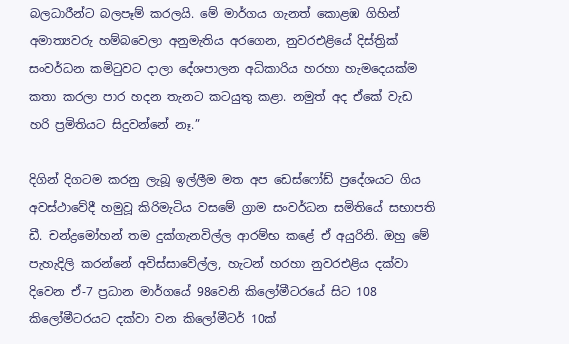බලධාරීන්ට බලපෑම් කරලයි. මේ මාර්ගය ගැනත් කොළඹ ගිහින් අමාත්‍යවරු හම්බවෙලා අනුමැතිය අරගෙන, නුවරඑළියේ දිස්ත්‍රික් සංවර්ධන කමිටුවට දාලා දේශපාලන අධිකාරිය හරහා හැමදෙයක්ම කතා කරලා පාර හදන තැනට කටයුතු කළා. නමුත් අද ඒකේ වැඩ හරි ප්‍රමිතියට සිදුවන්නේ නෑ.”

දිගින් දිගටම කරනු ලැබූ ඉල්ලීම මත අප ඩෙස්ෆෝඩ් ප්‍රදේශයට ගිය අවස්ථාවේදී හමුවූ කිරිමැටිය වසමේ ග්‍රාම සංවර්ධන සමිතියේ සභාපති ඩී. චන්ද්‍රමෝහන් තම දුක්ගැනවිල්ල ආරම්භ කළේ ඒ අයුරිනි. ඔහු මේ පැහැදිලි කරන්නේ අවිස්සාවේල්ල, හැටන් හරහා නුවරඑළිය දක්වා දිවෙන ඒ-7 ප්‍රධාන මාර්ගයේ 98වෙනි කිලෝමීටරයේ සිට 108 කිලෝමීටරයට දක්වා වන කිලෝමීටර් 10ක්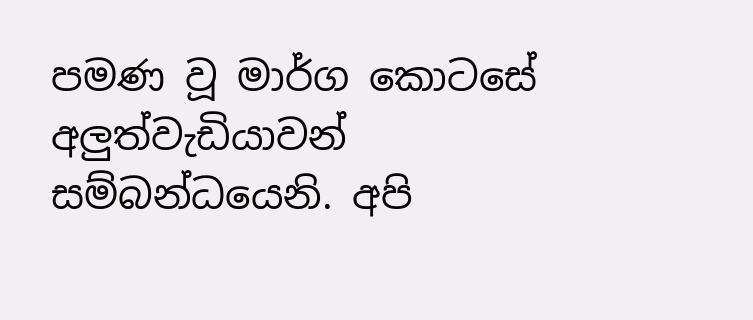පමණ වූ මාර්ග කොටසේ අලුත්වැඩියාවන් සම්බන්ධයෙනි. අපි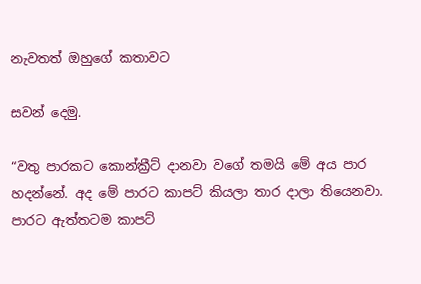නැවතත් ඔහුගේ කතාවට

සවන් දෙමු.

“වතු පාරකට කොන්ක්‍රීට් දානවා වගේ තමයි මේ අය පාර හදන්නේ. අද මේ පාරට කාපට් කියලා තාර දාලා තියෙනවා. පාරට ඇත්තටම කාපට්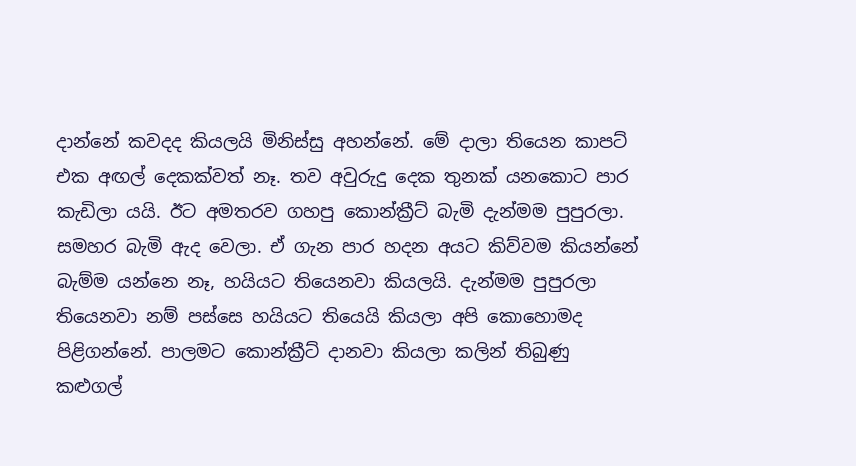දාන්නේ කවදද කියලයි මිනිස්සු අහන්නේ. මේ දාලා තියෙන කාපට් එක අඟල් දෙකක්වත් නෑ. තව අවුරුදු දෙක තුනක් යනකොට පාර කැඩිලා යයි. ඊට අමතරව ගහපු කොන්ක්‍රීට් බැමි දැන්මම පුපුරලා. සමහර බැමි ඇද වෙලා. ඒ ගැන පාර හදන අයට කිව්වම කියන්නේ බැම්ම යන්නෙ නෑ, හයියට තියෙනවා කියලයි. දැන්මම පුපුරලා තියෙනවා නම් පස්සෙ හයියට තියෙයි කියලා අපි කොහොමද පිළිගන්නේ. පාලමට කොන්ක්‍රීට් දානවා කියලා කලින් තිබුණු කළුගල්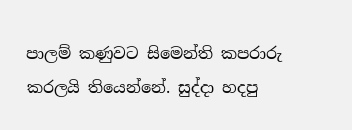පාලම් කණුවට සිමෙන්ති කපරාරු කරලයි තියෙන්නේ. සුද්දා හදපු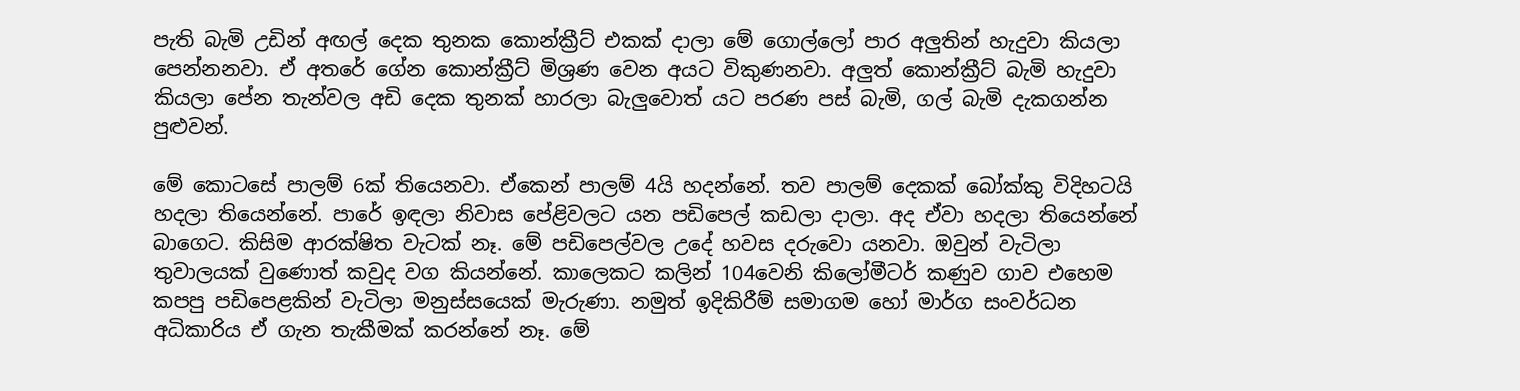පැති බැමි උඩින් අඟල් දෙක තුනක කොන්ක්‍රීට් එකක් දාලා මේ ගොල්ලෝ පාර අලුතින් හැදුවා කියලා පෙන්නනවා. ඒ අතරේ ගේන කොන්ක්‍රීට් මිශ්‍රණ වෙන අයට විකුණනවා. අලුත් කොන්ක්‍රීට් බැමි හැදුවා කියලා පේන තැන්වල අඩි දෙක තුනක් හාරලා බැලුවොත් යට පරණ පස් බැමි, ගල් බැමි දැකගන්න පුළුවන්.

මේ කොටසේ පාලම් 6ක් තියෙනවා. ඒකෙන් පාලම් 4යි හදන්නේ. තව පාලම් දෙකක් බෝක්කු විදිහටයි හදලා තියෙන්නේ. පාරේ ඉඳලා නිවාස පේළිවලට යන පඩිපෙල් කඩලා දාලා. අද ඒවා හදලා තියෙන්නේ බාගෙට. කිසිම ආරක්ෂිත වැටක් නෑ. මේ පඩිපෙල්වල උදේ හවස දරුවො යනවා. ඔවුන් වැටිලා තුවාලයක් වුණොත් කවුද වග කියන්නේ. කාලෙකට කලින් 104වෙනි කිලෝමීටර් කණුව ගාව එහෙම කපපු පඩිපෙළකින් වැටිලා මනුස්සයෙක් මැරුණා. නමුත් ඉදිකිරීම් සමාගම හෝ මාර්ග සංවර්ධන අධිකාරිය ඒ ගැන තැකීමක් කරන්නේ නෑ. මේ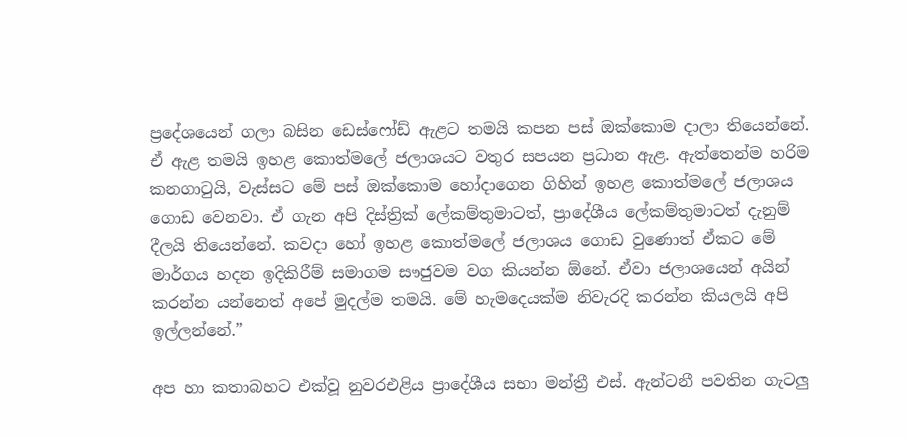ප්‍රදේශයෙන් ගලා බසින ඩෙස්ෆෝඩ් ඇළට තමයි කපන පස් ඔක්කොම දාලා තියෙන්නේ. ඒ ඇළ තමයි ඉහළ කොත්මලේ ජලාශයට වතුර සපයන ප්‍රධාන ඇළ. ඇත්තෙන්ම හරිම කනගාටුයි, වැස්සට මේ පස් ඔක්කොම හෝදාගෙන ගිහින් ඉහළ කොත්මලේ ජලාශය ගොඩ වෙනවා. ඒ ගැන අපි දිස්ත්‍රික් ලේකම්තුමාටත්, ප්‍රාදේශීය ලේකම්තුමාටත් දැනුම් දීලයි තියෙන්නේ. කවදා හෝ ඉහළ කොත්මලේ ජලාශය ගොඩ වුණොත් ඒකට මේ මාර්ගය හදන ඉදිකිරීම් සමාගම සෟජුවම වග කියන්න ඕනේ. ඒවා ජලාශයෙන් අයින් කරන්න යන්නෙත් අපේ මුදල්ම තමයි. මේ හැමදෙයක්ම නිවැරදි කරන්න කියලයි අපි ඉල්ලන්නේ.”

අප හා කතාබහට එක්වූ නුවරඑළිය ප්‍රාදේශීය සභා මන්ත්‍රී එස්. ඇන්ටනී පවතින ගැටලු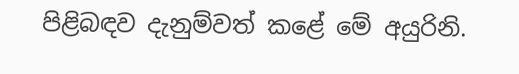පිළිබඳව දැනුම්වත් කළේ මේ අයුරිනි.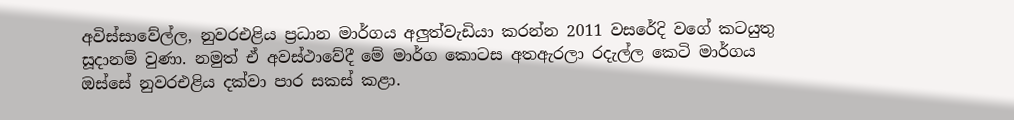අවිස්සාවේල්ල, නුවරඑළිය ප්‍රධාන මාර්ගය අලුත්වැඩියා කරන්න 2011 වසරේදි වගේ කටයුතු සූදානම් වුණා. නමුත් ඒ අවස්ථාවේදී මේ මාර්ග කොටස අතඇරලා රදැල්ල කෙටි මාර්ගය ඔස්සේ නුවරඑළිය දක්වා පාර සකස් කළා.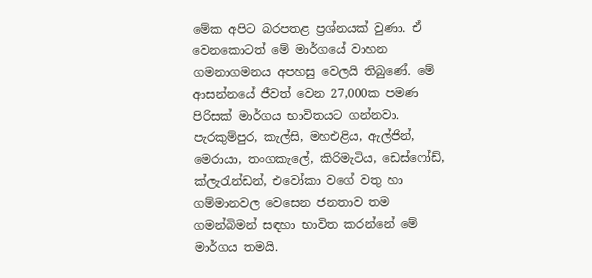මේක අපිට බරපතළ ප්‍රශ්නයක් වුණා. ඒ වෙනකොටත් මේ මාර්ගයේ වාහන ගමනාගමනය අපහසු වෙලයි තිබුණේ. මේ ආසන්නයේ ජීවත් වෙන 27,000ක පමණ පිරිසක් මාර්ගය භාවිතයට ගන්නවා. පැරකුම්පුර, කැල්සි, මහඑළිය, ඇල්ජින්, මෙරායා, තංගකැලේ, කිරිමැටිය, ඩෙස්ෆෝඩ්, ක්ලැරැන්ඩන්, එවෝකා වගේ වතු හා ගම්මානවල වෙසෙන ජනතාව තම ගමන්බිමන් සඳහා භාවිත කරන්නේ මේ මාර්ගය තමයි.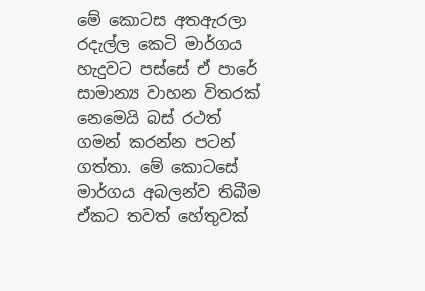මේ කොටස අතඇරලා රදැල්ල කෙටි මාර්ගය හැදුවට පස්සේ ඒ පාරේ සාමාන්‍ය වාහන විතරක් නෙමෙයි බස් රථත් ගමන් කරන්න පටන් ගත්තා. මේ කොටසේ මාර්ගය අබලන්ව තිබීම ඒකට තවත් හේතුවක්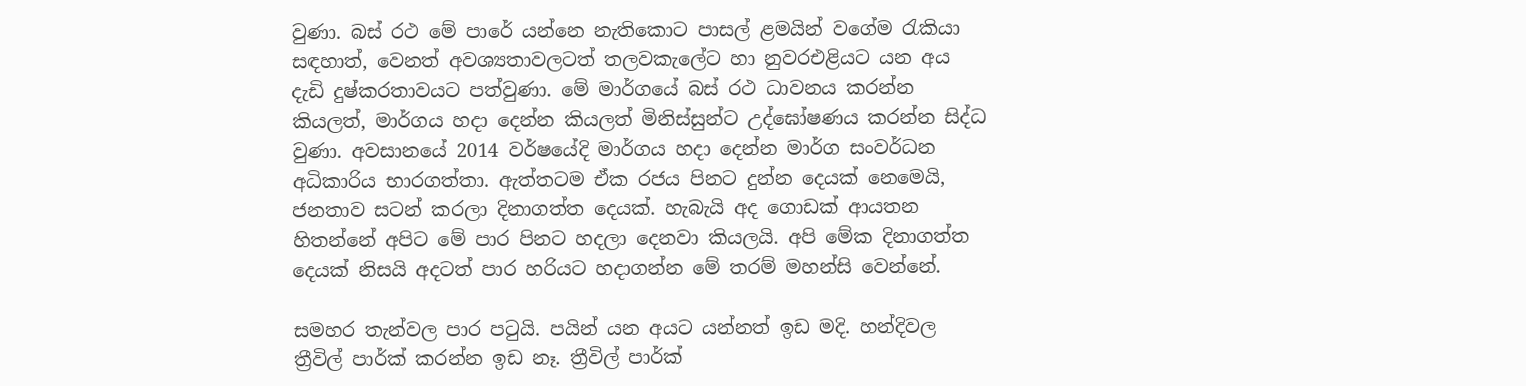වුණා. බස් රථ මේ පාරේ යන්නෙ නැතිකොට පාසල් ළමයින් වගේම රැකියා සඳහාත්, වෙනත් අවශ්‍යතාවලටත් තලවකැලේට හා නුවරඑළියට යන අය දැඩි දුෂ්කරතාවයට පත්වුණා. මේ මාර්ගයේ බස් රථ ධාවනය කරන්න කියලත්, මාර්ගය හදා දෙන්න කියලත් මිනිස්සුන්ට උද්ඝෝෂණය කරන්න සිද්ධ වුණා. අවසානයේ 2014 වර්ෂයේදි මාර්ගය හදා දෙන්න මාර්ග සංවර්ධන අධිකාරිය භාරගත්තා. ඇත්තටම ඒක රජය පිනට දුන්න දෙයක් නෙමෙයි, ජනතාව සටන් කරලා දිනාගත්ත දෙයක්. හැබැයි අද ගොඩක් ආයතන හිතන්නේ අපිට මේ පාර පිනට හදලා දෙනවා කියලයි. අපි මේක දිනාගත්ත දෙයක් නිසයි අදටත් පාර හරියට හදාගන්න මේ තරම් මහන්සි වෙන්නේ.

සමහර තැන්වල පාර පටුයි. පයින් යන අයට යන්නත් ඉඩ මදි. හන්දිවල ත්‍රීවිල් පාර්ක් කරන්න ඉඩ නෑ. ත්‍රීවිල් පාර්ක්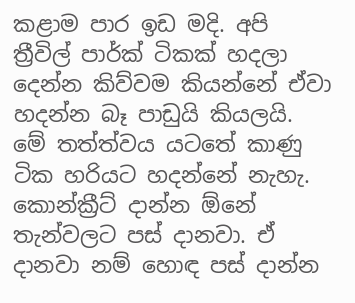කළාම පාර ඉඩ මදි. අපි ත්‍රීවිල් පාර්ක් ටිකක් හදලා දෙන්න කිව්වම කියන්නේ ඒවා හදන්න බෑ පාඩුයි කියලයි. මේ තත්ත්වය යටතේ කාණු ටික හරියට හදන්නේ නැහැ. කොන්ක්‍රීට් දාන්න ඕනේ තැන්වලට පස් දානවා. ඒ දානවා නම් හොඳ පස් දාන්න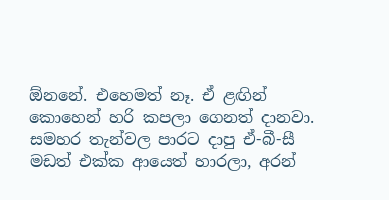ඕනනේ. එහෙමත් නෑ. ඒ ළඟින් කොහෙන් හරි කපලා ගෙනත් දානවා. සමහර තැන්වල පාරට දාපු ඒ-බී-සී මඩත් එක්ක ආයෙත් හාරලා, අරන්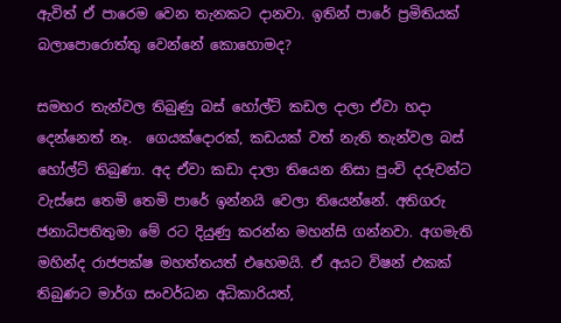ඇවිත් ඒ පාරෙම වෙන තැනකට දානවා. ඉතින් පාරේ ප්‍රමිතියක් බලාපොරොත්තු වෙන්නේ කොහොමද?

සමහර තැන්වල තිබුණු බස් හෝල්ට් කඩල දාලා ඒවා හදා දෙන්නෙත් නෑ.  ගෙයක්දොරක්, කඩයක් වත් නැති තැන්වල බස් හෝල්ට් තිබුණා. අද ඒවා කඩා දාලා තියෙන නිසා පුංචි දරුවන්ට වැස්සෙ තෙමි තෙමි පාරේ ඉන්නයි වෙලා තියෙන්නේ. අතිගරු ජනාධිපතිතුමා මේ රට දියුණු කරන්න මහන්සි ගන්නවා. අගමැති මහින්ද රාජපක්ෂ මහත්තයත් එහෙමයි. ඒ අයට විෂන් එකක් තිබුණට මාර්ග සංවර්ධන අධිකාරියත්,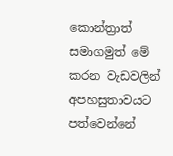කොන්ත්‍රාත් සමාගමුත් මේ කරන වැඩවලින් අපහසුතාවයට පත්වෙන්නේ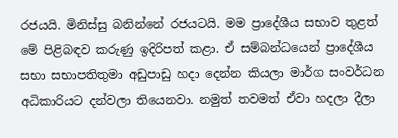රජයයි. මිනිස්සු බනින්නේ රජයටයි. මම ප්‍රාදේශීය සභාව තුළත් මේ පිළිබඳව කරුණු ඉදිරිපත් කළා. ඒ සම්බන්ධයෙන් ප්‍රාදේශීය සභා සභාපතිතුමා අඩුපාඩු හදා දෙන්න කියලා මාර්ග සංවර්ධන අධිකාරියට දන්වලා තියෙනවා. නමුත් තවමත් ඒවා හදලා දීලා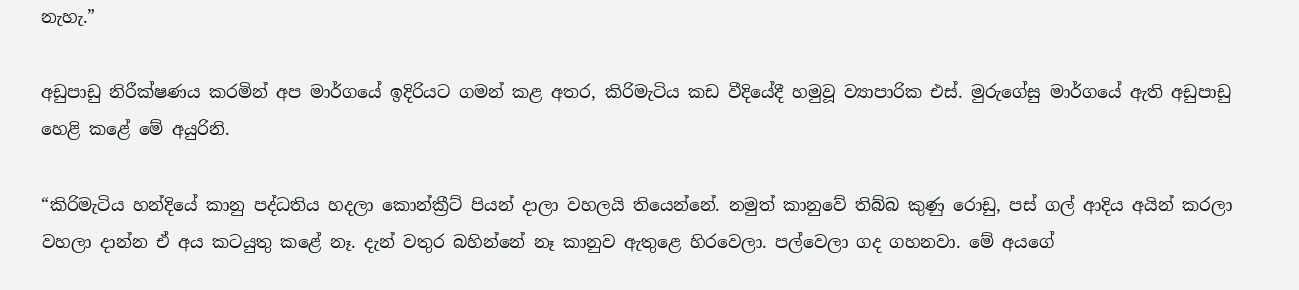නැහැ.”

අඩුපාඩු නිරීක්ෂණය කරමින් අප මාර්ගයේ ඉදිරියට ගමන් කළ අතර, කිරිමැටිය කඩ වීදියේදී හමුවූ ව්‍යාපාරික එස්. මුරුගේසු මාර්ගයේ ඇති අඩුපාඩු හෙළි කළේ මේ අයුරිනි.

“කිරිමැටිය හන්දියේ කානු පද්ධතිය හදලා කොන්ක්‍රීට් පියන් දාලා වහලයි තියෙන්නේ. නමුත් කානුවේ තිබ්බ කුණු රොඩු, පස් ගල් ආදිය අයින් කරලා වහලා දාන්න ඒ අය කටයුතු කළේ නෑ. දැන් වතුර බහින්නේ නෑ කානුව ඇතුළෙ හිරවෙලා. පල්වෙලා ගද ගහනවා. මේ අයගේ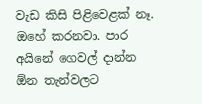වැඩ කිසි පිළිවෙළක් නෑ. ඔහේ කරනවා. පාර අයිනේ ගෙවල් දාන්න ඕන තැන්වලට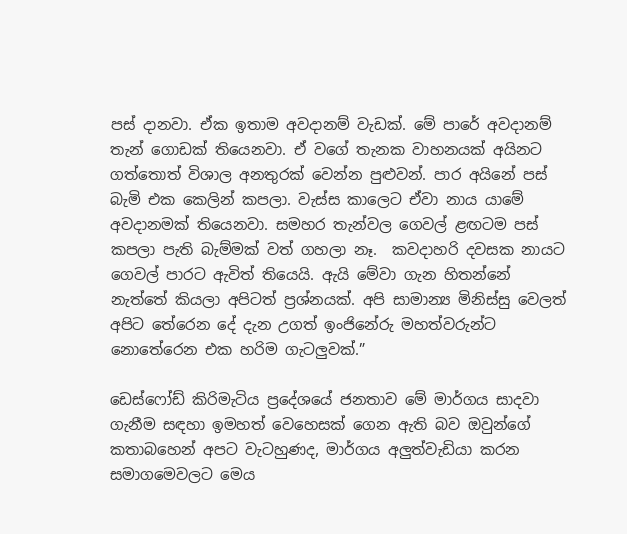පස් දානවා. ඒක ඉතාම අවදානම් වැඩක්. මේ පාරේ අවදානම් තැන් ගොඩක් තියෙනවා. ඒ වගේ තැනක වාහනයක් අයිනට ගත්තොත් විශාල අනතුරක් වෙන්න පුළුවන්. පාර අයිනේ පස් බැමි එක කෙලින් කපලා. වැස්ස කාලෙට ඒවා නාය යාමේ අවදානමක් තියෙනවා. සමහර තැන්වල ගෙවල් ළඟටම පස් කපලා පැති බැම්මක් වත් ගහලා නෑ.  කවදාහරි දවසක නායට ගෙවල් පාරට ඇවිත් තියෙයි. ඇයි මේවා ගැන හිතන්නේ නැත්තේ කියලා අපිටත් ප්‍රශ්නයක්. අපි සාමාන්‍ය මිනිස්සු වෙලත් අපිට තේරෙන දේ දැන උගත් ඉංජිනේරු මහත්වරුන්ට නොතේරෙන එක හරිම ගැටලුවක්.”

ඩෙස්ෆෝඩ් කිරිමැටිය ප්‍රදේශයේ ජනතාව මේ මාර්ගය සාදවා ගැනීම සඳහා ඉමහත් වෙහෙසක් ගෙන ඇති බව ඔවුන්ගේ කතාබහෙන් අපට වැටහුණද, මාර්ගය අලුත්වැඩියා කරන සමාගම‍ෙවලට මෙය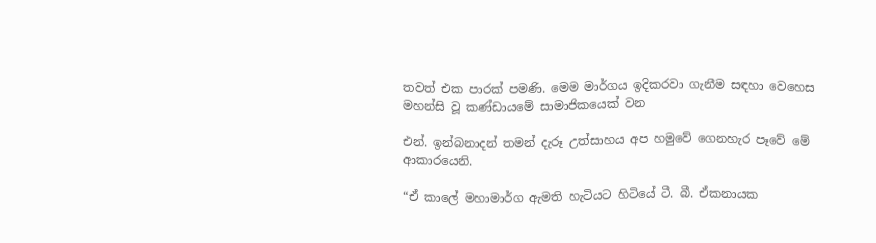තවත් එක පාරක් පමණි. මෙම මාර්ගය ඉදිකරවා ගැනීම සඳහා වෙහෙස මහන්සි වූ කණ්ඩායමේ සාමාජිකයෙක් වන

එන්. ඉන්බනාදන් තමන් දැරූ උත්සාහය අප හමුවේ ගෙනහැර පෑවේ මේ ආකාරයෙනි.

“ඒ කාලේ මහාමාර්ග ඇමති හැටියට හිටියේ ටී. බී. ඒකනායක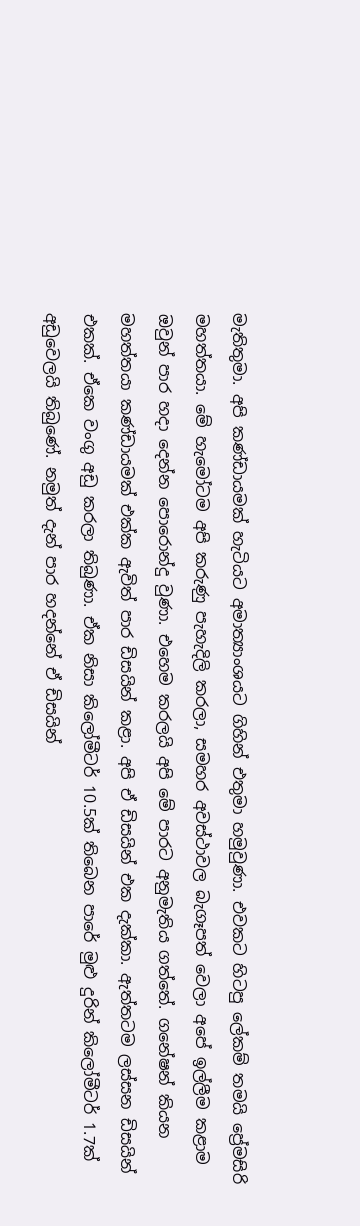මැතිතුමා. අපි කණ්ඩායමක් හැටියට අමාත්‍යාංශයට ගිහින් එතුමා හමුවුණා. එවකට හිටපු ලේකම් තමයි ප්‍රේමසිරි මහත්තයා. මේ හැමෝටම අපි කරුණු පැහැදිලි කරලා, සමහර අවස්ථාවල බැගෑපත් වෙලා අපේ ඉල්ලීම කළාම ඔවුන් පාර හදා දෙන්න පොරොන්දු වුණා. එහෙම කරලයි අපි මේ පාරට අනුමැතිය ගත්තේ. ගනේෂන් කියන මහත්තයා කණ්ඩායමක් එක්ක ඇවිත් පාර ඩිසයින් කළා. අපි ඒ ඩිසයින් එක දැක්කා. ඇත්තටම ලස්සන ඩිසයින් එකක්. ඒකෙ වංගු අඩු කරලා තිබුණා. ඒක නිසා කිලෝමීටර් 10.5ක් තිබෙන පාරේ මුළු දුරින් කිලෝමීටර් 1.7ක් අඩුවෙලයි තිබුණේ. නමුත් දැන් පාර හදන්නේ ඒ ඩිසයින්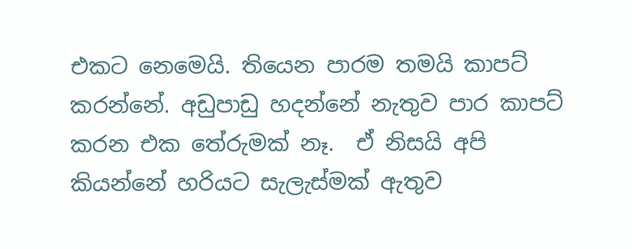එකට නෙමෙයි. තියෙන පාරම තමයි කාපට් කරන්නේ. අඩුපාඩු හදන්නේ නැතුව පාර කාපට් කරන එක තේරුමක් නෑ.  ඒ නිසයි අපි කියන්නේ හරියට සැලැස්මක් ඇතුව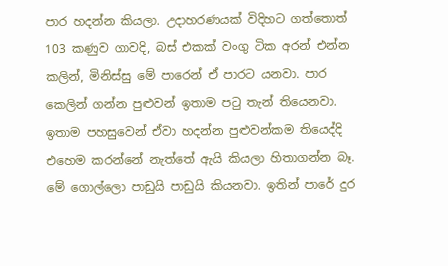පාර හදන්න කියලා. උදාහරණයක් විදිහට ගත්තොත් 103 කණුව ගාවදි, බස් එකක් වංගු ටික අරන් එන්න කලින්, මිනිස්සු මේ පාරෙන් ඒ පාරට යනවා. පාර කෙලින් ගන්න පුළුවන් ඉතාම පටු තැන් තියෙනවා. ඉතාම පහසුවෙන් ඒවා හදන්න පුළුවන්කම තියෙද්දි එහෙම කරන්නේ නැත්තේ ඇයි කියලා හිතාගන්න බෑ. මේ ගොල්ලො පාඩුයි පාඩුයි කියනවා. ඉතින් පාරේ දුර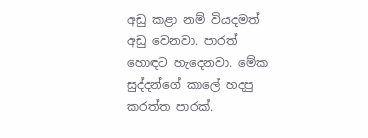අඩු කළා නම් වියදමත් අඩු වෙනවා. පාරත් හොඳට හැදෙනවා. මේක සුද්දන්ගේ කාලේ හදපු කරත්ත පාරක්.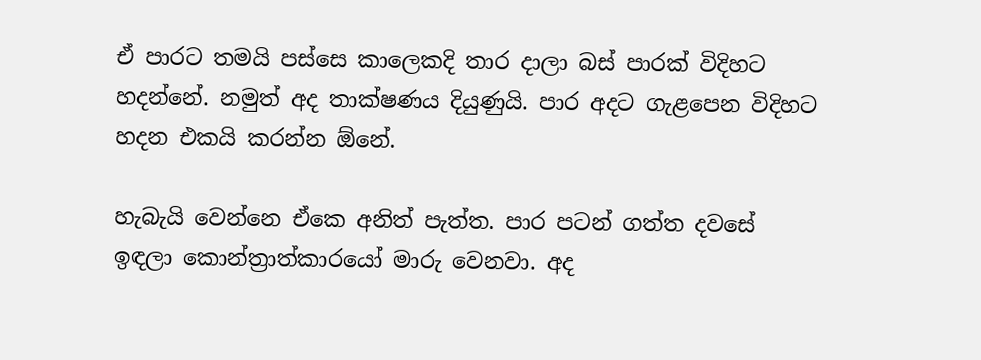ඒ පාරට තමයි පස්සෙ කාලෙකදි තාර දාලා බස් පාරක් විදිහට හදන්නේ. නමුත් අද තාක්ෂණය දියුණුයි. පාර අදට ගැළපෙන විදිහට හදන එකයි කරන්න ඕනේ.

හැබැයි වෙන්නෙ ඒකෙ අනිත් පැත්ත. පාර පටන් ගත්ත දවසේ ඉඳලා කොන්ත්‍රාත්කාරයෝ මාරු වෙනවා. අද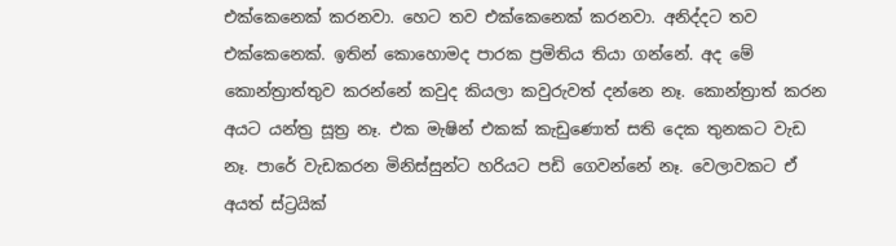එක්කෙනෙක් කරනවා. හෙට තව එක්කෙනෙක් කරනවා. අනිද්දට තව එක්කෙනෙක්. ඉතින් කොහොමද පාරක ප්‍රමිතිය තියා ගන්නේ. අද මේ කොන්ත්‍රාත්තුව කරන්නේ කවුද කියලා කවුරුවත් දන්නෙ නෑ. කොන්ත්‍රාත් කරන අයට යන්ත්‍ර සූත්‍ර නෑ. එක මැෂින් එකක් කැඩුණොත් සති දෙක තුනකට වැඩ නෑ. පාරේ වැඩකරන මිනිස්සුන්ට හරියට පඩි ගෙවන්නේ නෑ. වෙලාවකට ඒ අයත් ස්ට්‍රයික්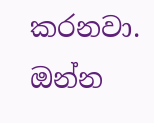කරනවා. ඔන්න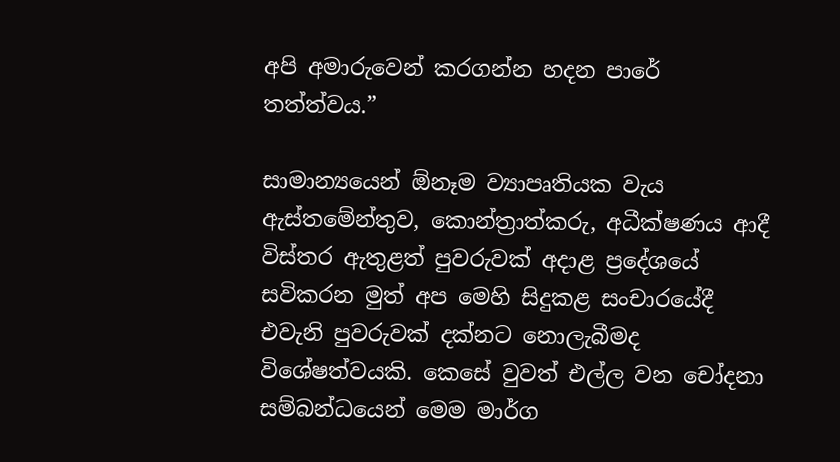අපි අමාරුවෙන් කරගන්න හදන පාරේ තත්ත්වය.”

සාමාන්‍යයෙන් ඕනෑම ව්‍යාපෘතියක වැය ඇස්තමේන්තුව, කොන්ත්‍රාත්කරු, අධීක්ෂණය ආදී විස්තර ඇතුළත් පුවරුවක් අදාළ ප්‍රදේශයේ සවිකරන මුත් අප මෙහි සිදුකළ සංචාරයේදී එවැනි පුවරුවක් දක්නට නොලැබීමද විශේෂත්වයකි. කෙසේ වුවත් එල්ල වන චෝදනා සම්බන්ධයෙන් මෙම මාර්ග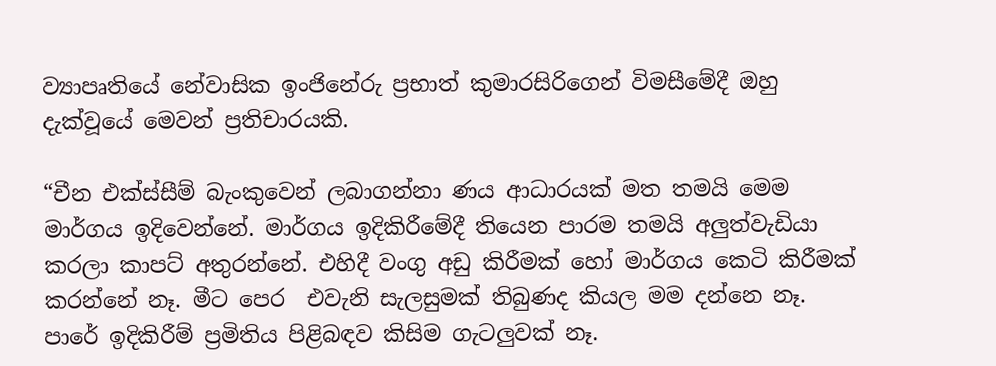ව්‍යාපෘතියේ නේවාසික ඉංජිනේරු ප්‍රභාත් කුමාරසිරිගෙන් විමසීමේදී ඔහු දැක්වූයේ මෙවන් ප්‍රතිචාරයකි.

“චීන එක්ස්සීම් බැංකුවෙන් ලබාගන්නා ණය ආධාරයක් මත තමයි මෙම මාර්ගය ඉදිවෙන්නේ. මාර්ගය ඉදිකිරීමේදී තියෙන පාරම තමයි අලුත්වැඩියා කරලා කාපට් අතුරන්නේ. එහිදී වංගු අඩු කිරීමක් හෝ මාර්ගය කෙටි කිරීමක් කරන්නේ නෑ. මීට පෙර  එවැනි සැලසුමක් තිබුණද කියල මම දන්නෙ නෑ.  පාරේ ඉදිකිරීම් ප්‍රමිතිය පිළිබඳව කිසිම ගැටලුවක් නෑ.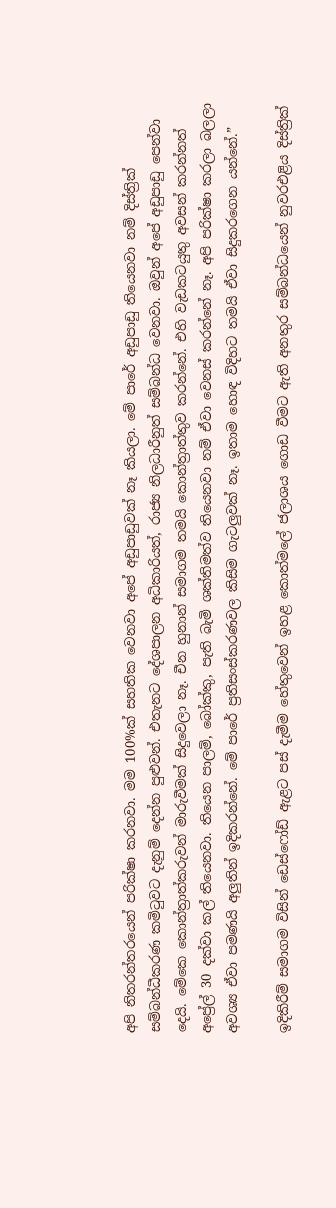අපි නිතරන්තරයෙන් පරික්ෂා කරනවා. මම 100%ක් සහතික වෙනවා අපේ අඩුපාඩුවක් නෑ කියලා. මේ පාරේ අඩුපාඩු තියෙනවා නම් දිස්ත්‍රික් සම්බන්ධීකරණ කමිටුවට දැනුම් දෙන්න පුළුවන්. එතැනට දේශපාලන අධිකාරියත්, රාජ්‍ය නිලධාරීනුත් සම්බන්ධ වෙනවා. ඔවුන් අපේ අඩුපාඩු පෙන්වා දෙයි. මේකෙ කොන්ත්‍රාත්කරුවන් මාරුවීමක් සිදුවෙලා නෑ. චීන හුනාන් සමාගම තමයි කොන්ත්‍රාත්තුව කරන්නේ. එහි වැඩකටයුතු අවසන් කරන්නත් අප්‍රේල් 30 දක්වා කල් තියෙනවා. තියෙන පාලම්, බෝක්කු, පැති බැමි ශක්තිමත්ව තියෙනවා නම් ඒවා වෙනස් කරන්නේ නෑ. අපි පරික්ෂා කරලා බලලා අවශ්‍ය ඒවා පමණයි අලුතින් ඉදිකරන්නේ. මේ පාරේ ප්‍රතිසංස්කරණවල කිසිම ගැටලුවක් නෑ. ඉතාම හොඳ විදිහට තමයි ඒවා සිදුකරගෙන යන්නේ.”

ඉදිකිරීම් සමාගම විසින් ඩෙස්ෆෝඩ් ඇළට පස් දැමීම හේතුවෙන් ඉහළ කොත්මලේ ජලාශය ගොඩ වීමට ඇති අනතුර සම්බන්ධයෙන් නුවරඑළිය දිස්ත්‍රික්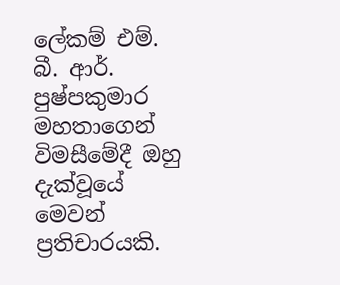ලේකම් එම්. බී. ආර්. පුෂ්පකුමාර මහතාගෙන් විමසීමේදී ඔහු දැක්වූයේ මෙවන් ප්‍රතිචාරයකි.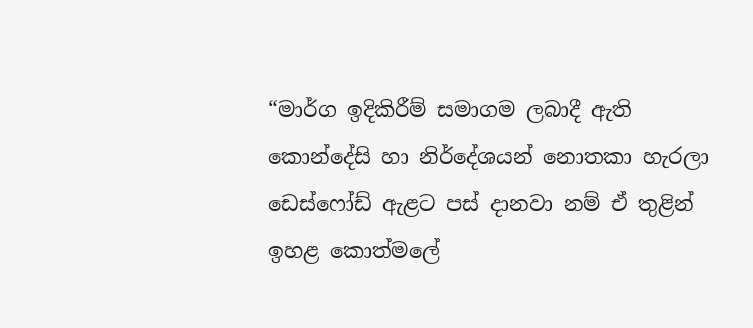“මාර්ග ඉදිකිරීම් සමාගම ලබාදී ඇති කොන්දේසි හා නිර්දේශයන් නොතකා හැරලා ඩෙස්ෆෝඩ් ඇළට පස් දානවා නම් ඒ තුළින් ඉහළ කොත්මලේ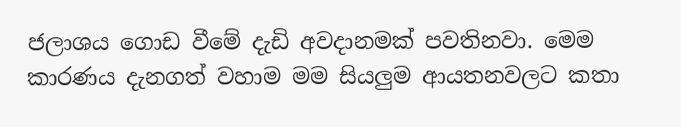ජලාශය ගොඩ වීමේ දැඩි අවදානමක් පවතිනවා. මෙම කාරණය දැනගත් වහාම මම සියලුම ආයතනවලට කතා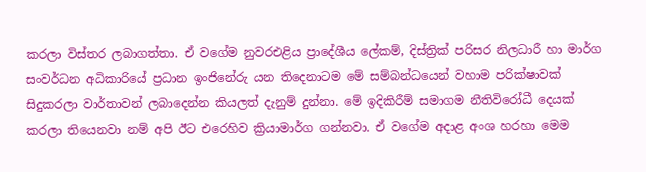කරලා විස්තර ලබාගත්තා. ඒ වගේම නුවරඑළිය ප්‍රාදේශීය ලේකම්, දිස්ත්‍රික් පරිසර නිලධාරී හා මාර්ග සංවර්ධන අධිකාරියේ ප්‍රධාන ඉංජිනේරු යන තිදෙනාටම මේ සම්බන්ධයෙන් වහාම පරික්ෂාවක් සිදුකරලා වාර්තාවන් ලබාදෙන්න කියලත් දැනුම් දුන්නා. මේ ඉදිකිරීම් සමාගම නීතිවිරෝධී දෙයක් කරලා තියෙනවා නම් අපි ඊට එරෙහිව ක්‍රියාමාර්ග ගන්නවා. ඒ වගේම අදාළ අංශ හරහා මෙම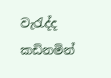වැරැද්ද කඩිනමින්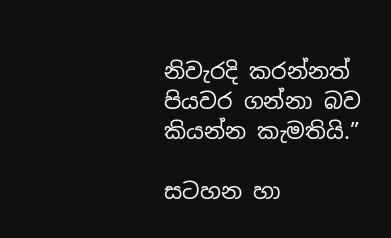නිවැරදි කරන්නත් පියවර ගන්නා බව කියන්න කැමතියි.”

සටහන හා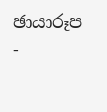ඡායාරූප -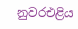නුවරඑළිය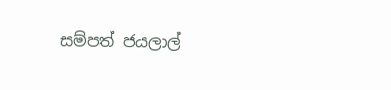සම්පත් ජයලාල්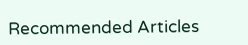Recommended Articles